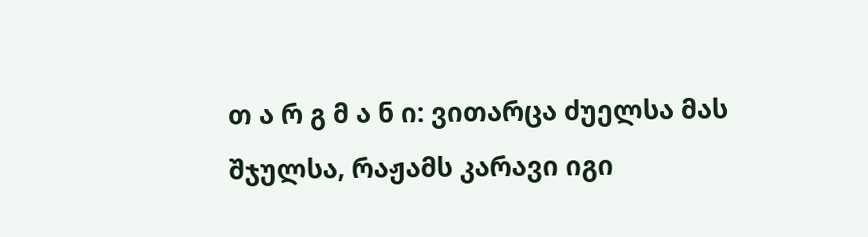თ ა რ გ მ ა ნ ი: ვითარცა ძუელსა მას შჯულსა, რაჟამს კარავი იგი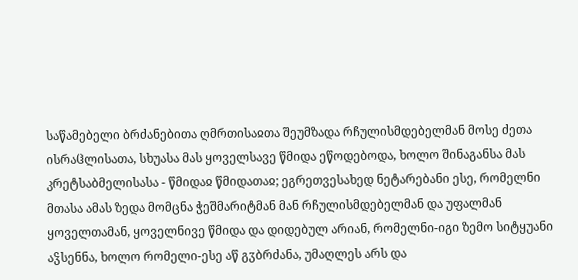საწამებელი ბრძანებითა ღმრთისაჲთა შეუმზადა რჩულისმდებელმან მოსე ძეთა ისრაჱლისათა, სხუასა მას ყოველსავე წმიდა ეწოდებოდა, ხოლო შინაგანსა მას კრეტსაბმელისასა - წმიდაჲ წმიდათაჲ; ეგრეთვესახედ ნეტარებანი ესე, რომელნი მთასა ამას ზედა მომცნა ჭეშმარიტმან მან რჩულისმდებელმან და უფალმან ყოველთამან, ყოველნივე წმიდა და დიდებულ არიან, რომელნი-იგი ზემო სიტყუანი აჴსენნა, ხოლო რომელი-ესე აწ გჳბრძანა, უმაღლეს არს და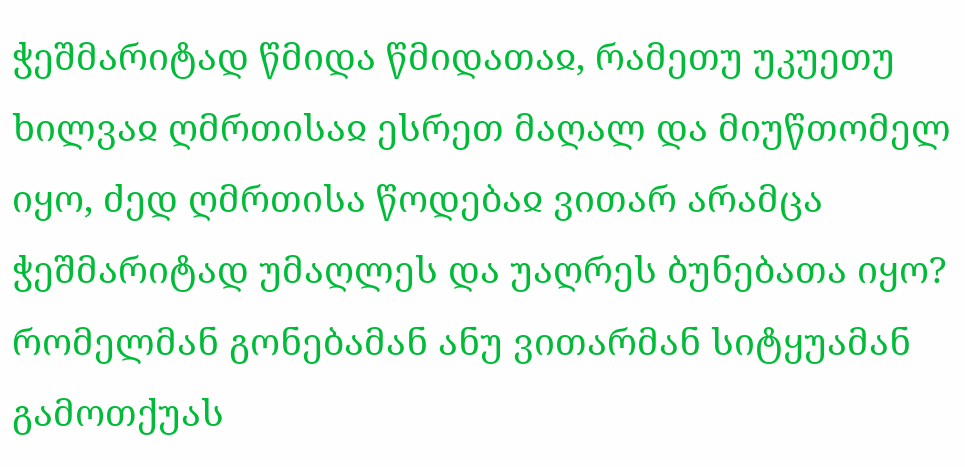ჭეშმარიტად წმიდა წმიდათაჲ, რამეთუ უკუეთუ ხილვაჲ ღმრთისაჲ ესრეთ მაღალ და მიუწთომელ იყო, ძედ ღმრთისა წოდებაჲ ვითარ არამცა ჭეშმარიტად უმაღლეს და უაღრეს ბუნებათა იყო? რომელმან გონებამან ანუ ვითარმან სიტყუამან გამოთქუას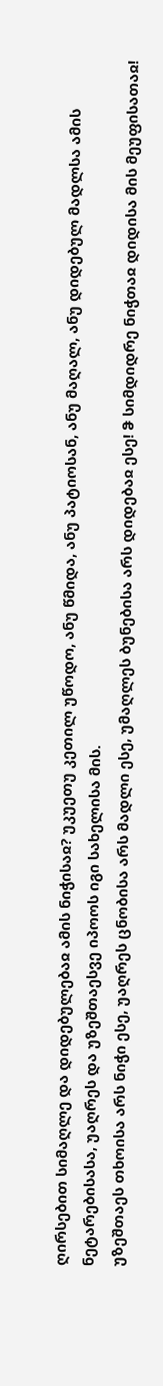ღირსებით სიმაღლე და დიდებულებაჲ ამის ნიჭისაჲ? უკუეთუ კეთილ უწოდო, ანუ წმიდა, ანუ პატიოსან, ანუ მაღალ, ანუ დიდებულ მადლსა ამის ნეტარებისასა, უაღრეს და უზეშთაესვე იპოოს იგი სახელისა მის.
უზეშთაეს თხოისა არს ნიჭი ესე, უაღრეს ცნობისა არს მადლი ესე, უმაღლეს ბუნებისა არს დიდებაჲ ესე! ჵ სიმდიდრე ნიჭთაჲ დიდისა მის მეუფისათაჲ!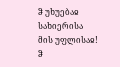ჵ უხუებაჲ სახიერისა მის უფლისაჲ! ჵ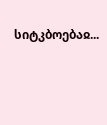სიტკბოებაჲ...